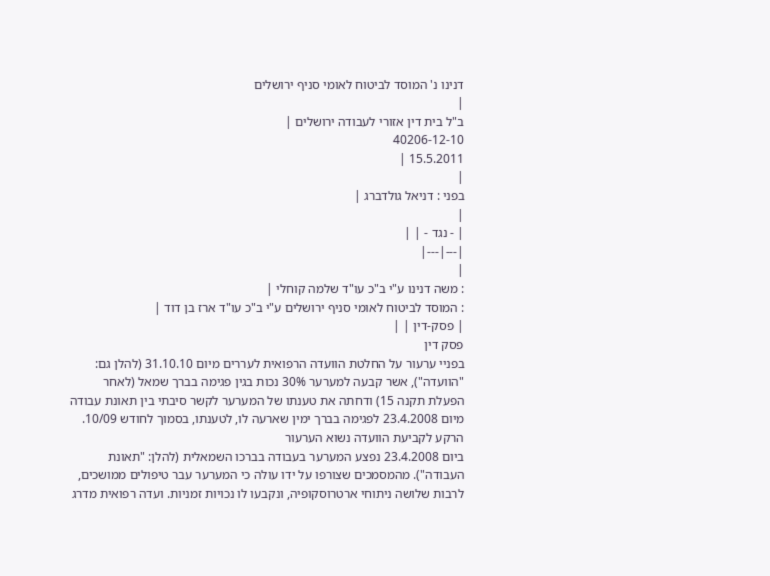דנינו נ' המוסד לביטוח לאומי סניף ירושלים
|
ב"ל בית דין אזורי לעבודה ירושלים |
40206-12-10
15.5.2011 |
|
בפני : דניאל גולדברג |
|
| - נגד - | |
|---|---|
|
: משה דנינו ע"י ב"כ עו"ד שלמה קוחלי |
: המוסד לביטוח לאומי סניף ירושלים ע"י ב"כ עו"ד ארז בן דוד |
| פסק-דין | |
פסק דין
בפניי ערעור על החלטת הוועדה הרפואית לעררים מיום 31.10.10 (להלן גם: "הוועדה"), אשר קבעה למערער 30% נכות בגין פגימה בברך שמאל (לאחר הפעלת תקנה 15) ודחתה את טענתו של המערער לקשר סיבתי בין תאונת עבודה מיום 23.4.2008 לפגימה בברך ימין שארעה לו, לטענתו, בסמוך לחודש 10/09.
הרקע לקביעת הוועדה נשוא הערעור
ביום 23.4.2008 נפצע המערער בעבודה בברכו השמאלית (להלן: "תאונת העבודה"). מהמסמכים שצורפו על ידו עולה כי המערער עבר טיפולים ממושכים, לרבות שלושה ניתוחי ארטרוסקופיה, ונקבעו לו נכויות זמניות. ועדה רפואית מדרג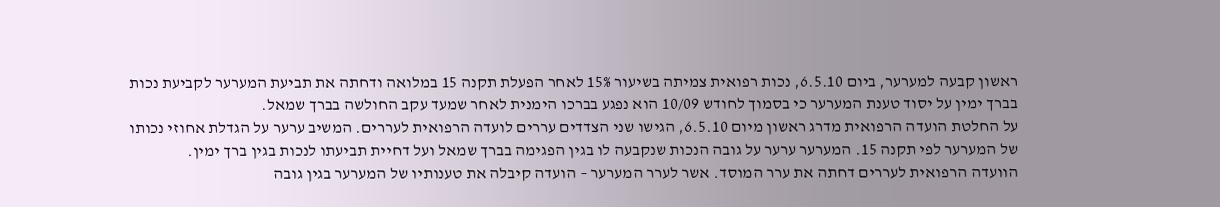ראשון קבעה למערער, ביום 6.5.10, נכות רפואית צמיתה בשיעור 15% לאחר הפעלת תקנה 15 במלואה ודחתה את תביעת המערער לקביעת נכות בברך ימין על יסוד טענת המערער כי בסמוך לחודש 10/09 הוא נפגע בברכו הימנית לאחר שמעד עקב החולשה בברך שמאל.
על החלטת הועדה הרפואית מדרג ראשון מיום 6.5.10, הגישו שני הצדדים עררים לועדה הרפואית לעררים. המשיב ערער על הגדלת אחוזי נכותו של המערער לפי תקנה 15. המערער ערער על גובה הנכות שנקבעה לו בגין הפגימה בברך שמאל ועל דחיית תביעתו לנכות בגין ברך ימין.
הוועדה הרפואית לעררים דחתה את ערר המוסד. אשר לערר המערער – הועדה קיבלה את טענותיו של המערער בגין גובה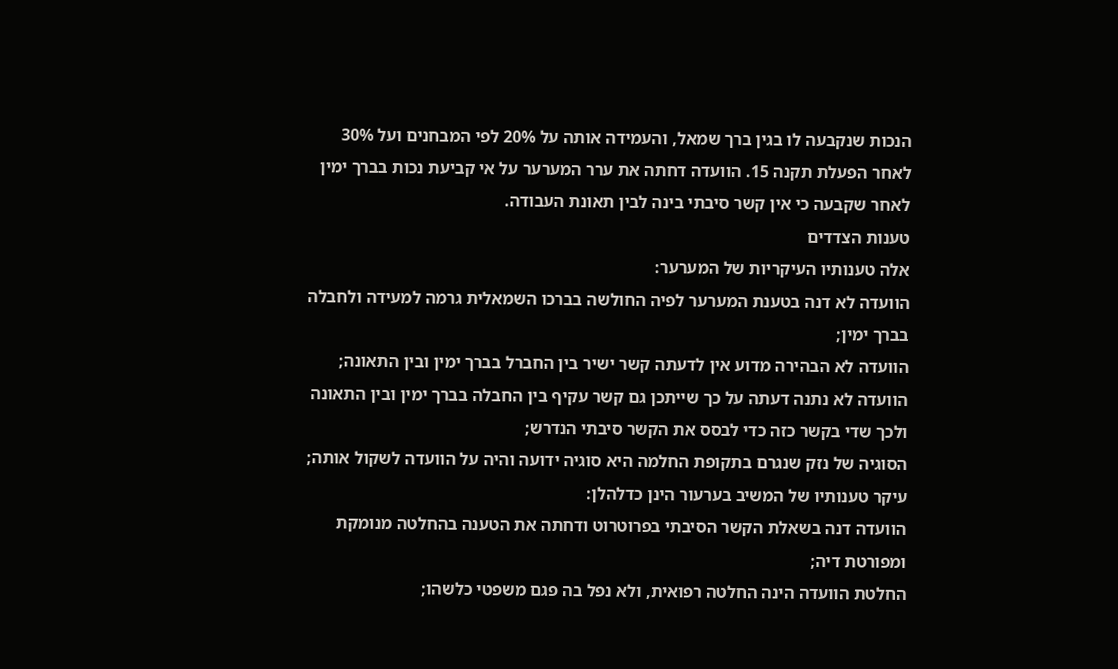הנכות שנקבעה לו בגין ברך שמאל, והעמידה אותה על 20% לפי המבחנים ועל 30% לאחר הפעלת תקנה 15. הוועדה דחתה את ערר המערער על אי קביעת נכות בברך ימין לאחר שקבעה כי אין קשר סיבתי בינה לבין תאונת העבודה.
טענות הצדדים
אלה טענותיו העיקריות של המערער:
הוועדה לא דנה בטענת המערער לפיה החולשה בברכו השמאלית גרמה למעידה ולחבלה בברך ימין;
הוועדה לא הבהירה מדוע אין לדעתה קשר ישיר בין החברל בברך ימין ובין התאונה;
הוועדה לא נתנה דעתה על כך שייתכן גם קשר עקיף בין החבלה בברך ימין ובין התאונה ולכך שדי בקשר כזה כדי לבסס את הקשר סיבתי הנדרש;
הסוגיה של נזק שנגרם בתקופת החלמה היא סוגיה ידועה והיה על הוועדה לשקול אותה;
עיקר טענותיו של המשיב בערעור הינן כדלהלן:
הוועדה דנה בשאלת הקשר הסיבתי בפרוטרוט ודחתה את הטענה בהחלטה מנומקת ומפורטת דיה;
החלטת הוועדה הינה החלטה רפואית, ולא נפל בה פגם משפטי כלשהו;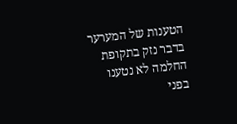הטענות של המערער בדבר נזק בתקופת החלמה לא נטענו בפני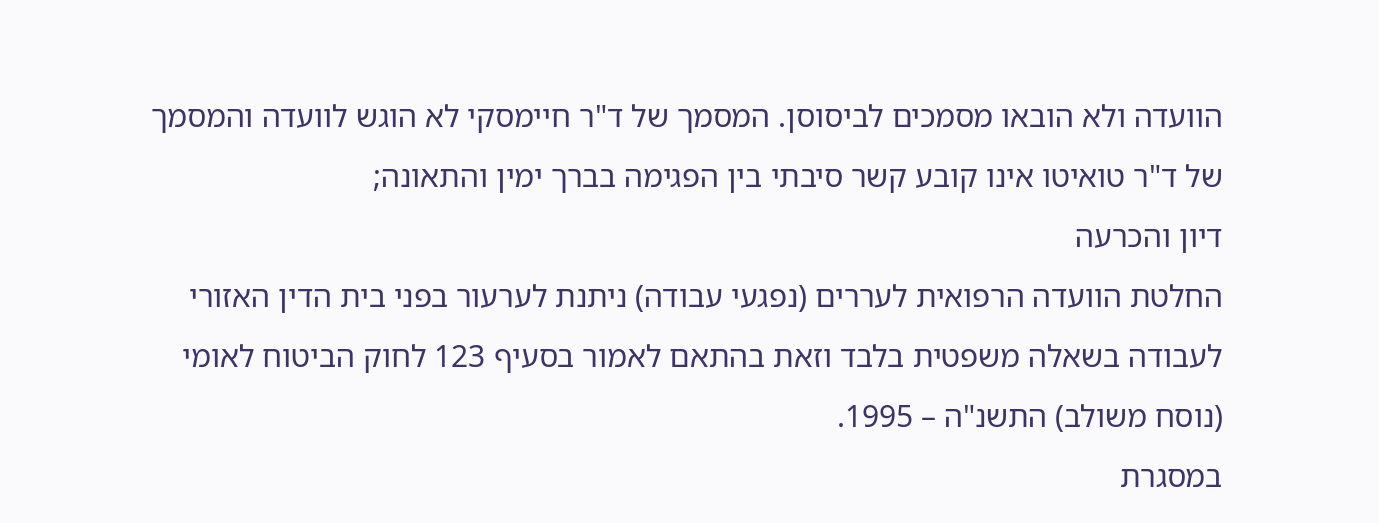הוועדה ולא הובאו מסמכים לביסוסן. המסמך של ד"ר חיימסקי לא הוגש לוועדה והמסמך של ד"ר טואיטו אינו קובע קשר סיבתי בין הפגימה בברך ימין והתאונה;
דיון והכרעה
החלטת הוועדה הרפואית לעררים (נפגעי עבודה) ניתנת לערעור בפני בית הדין האזורי לעבודה בשאלה משפטית בלבד וזאת בהתאם לאמור בסעיף 123 לחוק הביטוח לאומי (נוסח משולב) התשנ"ה – 1995.
במסגרת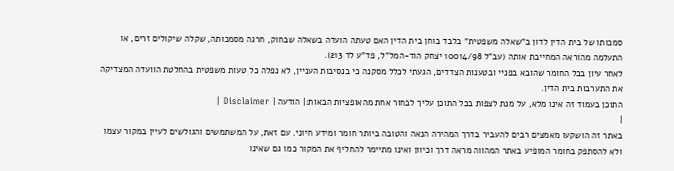סמכותו של בית הדין לדון ב"שאלה משפטית" בלבד בוחן בית הדין האם טעתה הועדה בשאלה שבחוק, חרגה מסמכותה, שקלה שיקולים זרים, או התעלמה מהוראה המחייבת אותה (עב"ל 10014/98 יצחק הוד-המל"ל, פד"ע לד 213).
לאחר עיון בכל החומר שהובא בפניי ובטענות הצדדים, הגעתי לכלל מסקנה כי בנסיבות העניין, לא נפלה כל טעות משפטית בהחלטת הוועדה המצדיקה את התערבות בית הדין.
התוכן בעמוד זה אינו מלא, על מנת לצפות בכל התוכן עליך לבחור אחת מהאופציות הבאות:| הודעה | Disclaimer |
|
באתר זה הושקעו מאמצים רבים להעביר בדרך המהירה הנאה והטובה ביותר חומר ומידע חיוני. עם זאת, על המשתמשים והגולשים לעיין במקור עצמו ולא להסתפק בחומר המופיע באתר המהווה מראה דרך וכיוון ואינו מתיימר להחליף את המקור כמו גם שאינו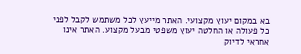בא במקום יעוץ מקצועי. האתר מייעץ לכל משתמש לקבל לפני כל פעולה או החלטה יעוץ משפטי מבעל מקצוע. האתר אינו אחראי לדיוק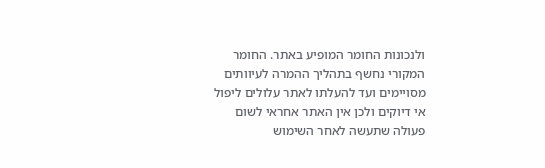ולנכונות החומר המופיע באתר. החומר המקורי נחשף בתהליך ההמרה לעיוותים מסויימים ועד להעלתו לאתר עלולים ליפול אי דיוקים ולכן אין האתר אחראי לשום פעולה שתעשה לאחר השימוש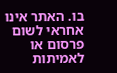בו. האתר אינו אחראי לשום פרסום או לאמיתות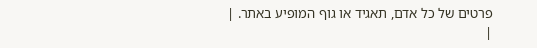פרטים של כל אדם, תאגיד או גוף המופיע באתר. |
|